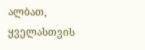ალბათ, ყველასთვის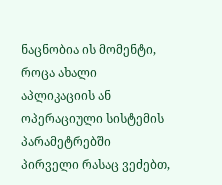ნაცნობია ის მომენტი, როცა ახალი აპლიკაციის ან ოპერაციული სისტემის პარამეტრებში პირველი რასაც ვეძებთ,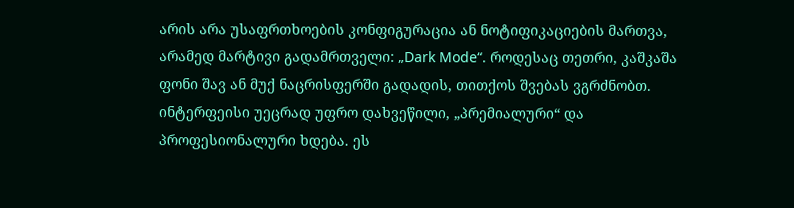არის არა უსაფრთხოების კონფიგურაცია ან ნოტიფიკაციების მართვა, არამედ მარტივი გადამრთველი: „Dark Mode“. როდესაც თეთრი, კაშკაშა ფონი შავ ან მუქ ნაცრისფერში გადადის, თითქოს შვებას ვგრძნობთ. ინტერფეისი უეცრად უფრო დახვეწილი, „პრემიალური“ და პროფესიონალური ხდება. ეს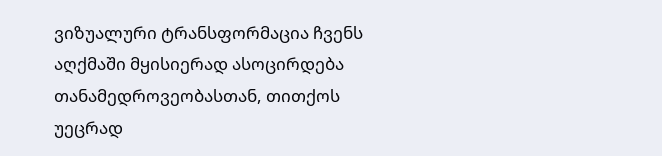ვიზუალური ტრანსფორმაცია ჩვენს აღქმაში მყისიერად ასოცირდება თანამედროვეობასთან, თითქოს უეცრად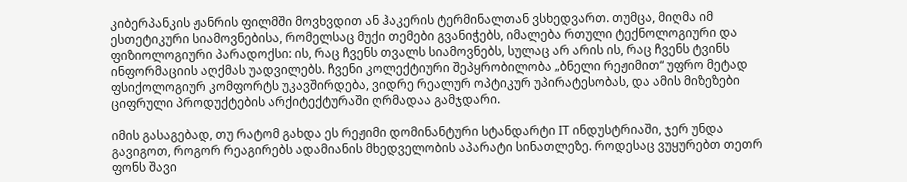კიბერპანკის ჟანრის ფილმში მოვხვდით ან ჰაკერის ტერმინალთან ვსხედვართ. თუმცა, მიღმა იმ ესთეტიკური სიამოვნებისა, რომელსაც მუქი თემები გვანიჭებს, იმალება რთული ტექნოლოგიური და ფიზიოლოგიური პარადოქსი: ის, რაც ჩვენს თვალს სიამოვნებს, სულაც არ არის ის, რაც ჩვენს ტვინს ინფორმაციის აღქმას უადვილებს. ჩვენი კოლექტიური შეპყრობილობა „ბნელი რეჟიმით“ უფრო მეტად ფსიქოლოგიურ კომფორტს უკავშირდება, ვიდრე რეალურ ოპტიკურ უპირატესობას, და ამის მიზეზები ციფრული პროდუქტების არქიტექტურაში ღრმადაა გამჯდარი.

იმის გასაგებად, თუ რატომ გახდა ეს რეჟიმი დომინანტური სტანდარტი IT ინდუსტრიაში, ჯერ უნდა გავიგოთ, როგორ რეაგირებს ადამიანის მხედველობის აპარატი სინათლეზე. როდესაც ვუყურებთ თეთრ ფონს შავი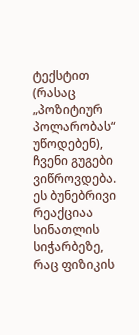ტექსტით (რასაც „პოზიტიურ პოლარობას“ უწოდებენ), ჩვენი გუგები ვიწროვდება. ეს ბუნებრივი რეაქციაა სინათლის სიჭარბეზე, რაც ფიზიკის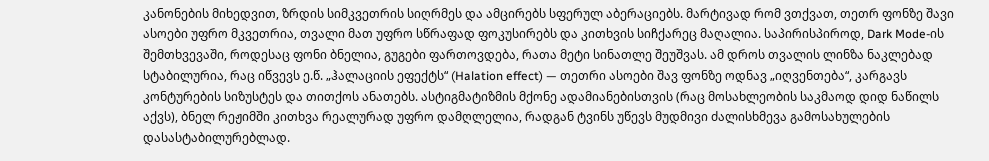კანონების მიხედვით, ზრდის სიმკვეთრის სიღრმეს და ამცირებს სფერულ აბერაციებს. მარტივად რომ ვთქვათ, თეთრ ფონზე შავი ასოები უფრო მკვეთრია, თვალი მათ უფრო სწრაფად ფოკუსირებს და კითხვის სიჩქარეც მაღალია. საპირისპიროდ, Dark Mode-ის შემთხვევაში, როდესაც ფონი ბნელია, გუგები ფართოვდება, რათა მეტი სინათლე შეუშვას. ამ დროს თვალის ლინზა ნაკლებად სტაბილურია, რაც იწვევს ე.წ. „ჰალაციის ეფექტს“ (Halation effect) — თეთრი ასოები შავ ფონზე ოდნავ „იღვენთება“, კარგავს კონტურების სიზუსტეს და თითქოს ანათებს. ასტიგმატიზმის მქონე ადამიანებისთვის (რაც მოსახლეობის საკმაოდ დიდ ნაწილს აქვს), ბნელ რეჟიმში კითხვა რეალურად უფრო დამღლელია, რადგან ტვინს უწევს მუდმივი ძალისხმევა გამოსახულების დასასტაბილურებლად.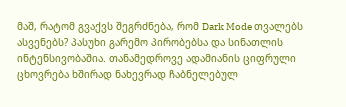მაშ, რატომ გვაქვს შეგრძნება, რომ Dark Mode თვალებს ასვენებს? პასუხი გარემო პირობებსა და სინათლის ინტენსივობაშია. თანამედროვე ადამიანის ციფრული ცხოვრება ხშირად ნახევრად ჩაბნელებულ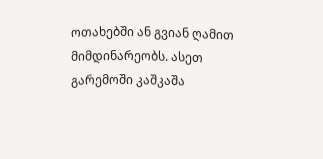ოთახებში ან გვიან ღამით მიმდინარეობს. ასეთ გარემოში კაშკაშა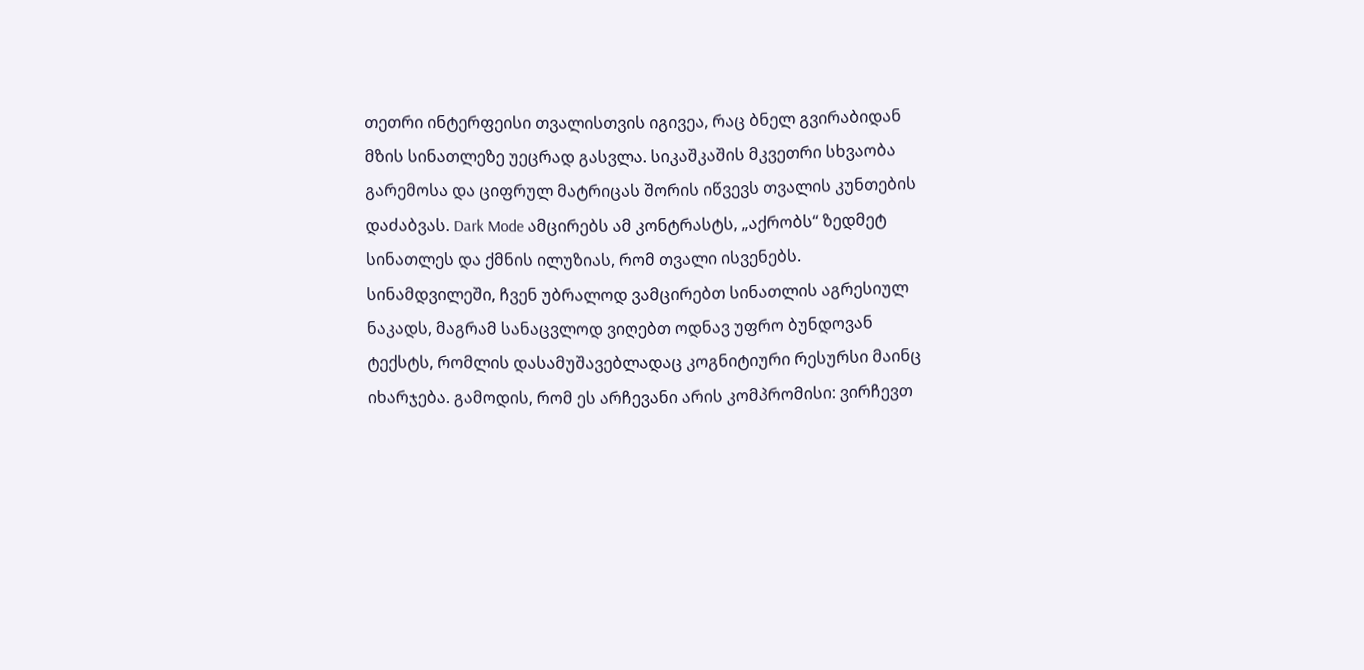თეთრი ინტერფეისი თვალისთვის იგივეა, რაც ბნელ გვირაბიდან მზის სინათლეზე უეცრად გასვლა. სიკაშკაშის მკვეთრი სხვაობა გარემოსა და ციფრულ მატრიცას შორის იწვევს თვალის კუნთების დაძაბვას. Dark Mode ამცირებს ამ კონტრასტს, „აქრობს“ ზედმეტ სინათლეს და ქმნის ილუზიას, რომ თვალი ისვენებს. სინამდვილეში, ჩვენ უბრალოდ ვამცირებთ სინათლის აგრესიულ ნაკადს, მაგრამ სანაცვლოდ ვიღებთ ოდნავ უფრო ბუნდოვან ტექსტს, რომლის დასამუშავებლადაც კოგნიტიური რესურსი მაინც იხარჯება. გამოდის, რომ ეს არჩევანი არის კომპრომისი: ვირჩევთ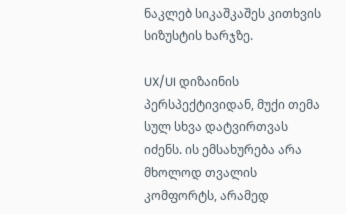ნაკლებ სიკაშკაშეს კითხვის სიზუსტის ხარჯზე.

UX/UI დიზაინის პერსპექტივიდან, მუქი თემა სულ სხვა დატვირთვას იძენს. ის ემსახურება არა მხოლოდ თვალის კომფორტს, არამედ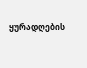ყურადღების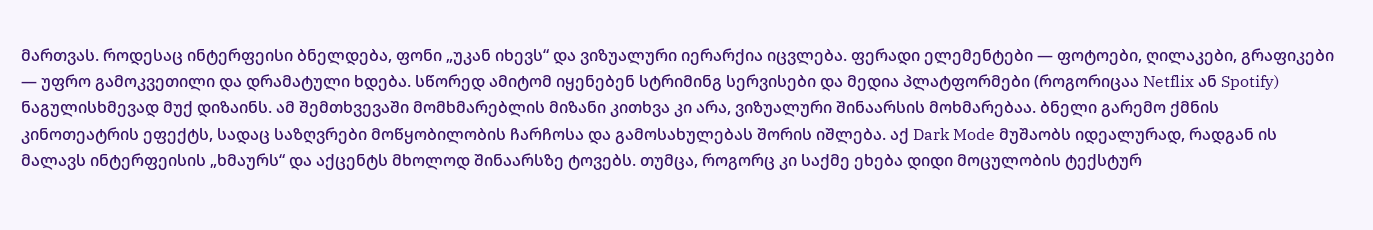მართვას. როდესაც ინტერფეისი ბნელდება, ფონი „უკან იხევს“ და ვიზუალური იერარქია იცვლება. ფერადი ელემენტები — ფოტოები, ღილაკები, გრაფიკები — უფრო გამოკვეთილი და დრამატული ხდება. სწორედ ამიტომ იყენებენ სტრიმინგ სერვისები და მედია პლატფორმები (როგორიცაა Netflix ან Spotify) ნაგულისხმევად მუქ დიზაინს. ამ შემთხვევაში მომხმარებლის მიზანი კითხვა კი არა, ვიზუალური შინაარსის მოხმარებაა. ბნელი გარემო ქმნის კინოთეატრის ეფექტს, სადაც საზღვრები მოწყობილობის ჩარჩოსა და გამოსახულებას შორის იშლება. აქ Dark Mode მუშაობს იდეალურად, რადგან ის მალავს ინტერფეისის „ხმაურს“ და აქცენტს მხოლოდ შინაარსზე ტოვებს. თუმცა, როგორც კი საქმე ეხება დიდი მოცულობის ტექსტურ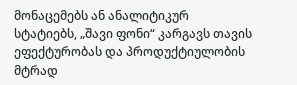მონაცემებს ან ანალიტიკურ სტატიებს, „შავი ფონი“ კარგავს თავის ეფექტურობას და პროდუქტიულობის მტრად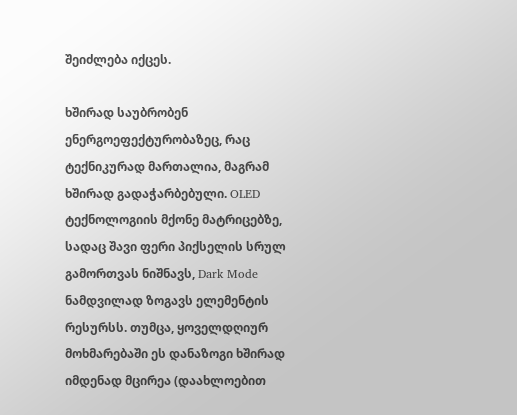შეიძლება იქცეს.

ხშირად საუბრობენ ენერგოეფექტურობაზეც, რაც ტექნიკურად მართალია, მაგრამ ხშირად გადაჭარბებული. OLED ტექნოლოგიის მქონე მატრიცებზე, სადაც შავი ფერი პიქსელის სრულ გამორთვას ნიშნავს, Dark Mode ნამდვილად ზოგავს ელემენტის რესურსს. თუმცა, ყოველდღიურ მოხმარებაში ეს დანაზოგი ხშირად იმდენად მცირეა (დაახლოებით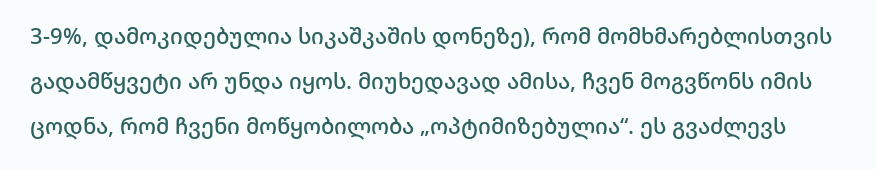3-9%, დამოკიდებულია სიკაშკაშის დონეზე), რომ მომხმარებლისთვის გადამწყვეტი არ უნდა იყოს. მიუხედავად ამისა, ჩვენ მოგვწონს იმის ცოდნა, რომ ჩვენი მოწყობილობა „ოპტიმიზებულია“. ეს გვაძლევს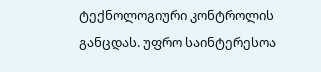ტექნოლოგიური კონტროლის განცდას. უფრო საინტერესოა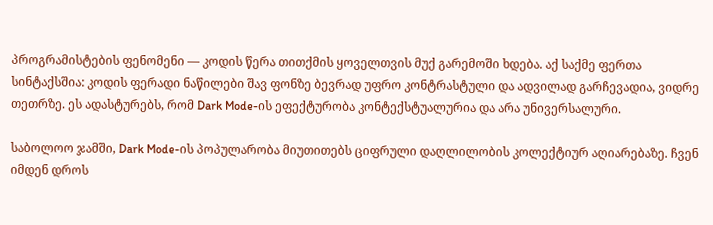პროგრამისტების ფენომენი — კოდის წერა თითქმის ყოველთვის მუქ გარემოში ხდება. აქ საქმე ფერთა სინტაქსშია: კოდის ფერადი ნაწილები შავ ფონზე ბევრად უფრო კონტრასტული და ადვილად გარჩევადია, ვიდრე თეთრზე. ეს ადასტურებს, რომ Dark Mode-ის ეფექტურობა კონტექსტუალურია და არა უნივერსალური.

საბოლოო ჯამში, Dark Mode-ის პოპულარობა მიუთითებს ციფრული დაღლილობის კოლექტიურ აღიარებაზე. ჩვენ იმდენ დროს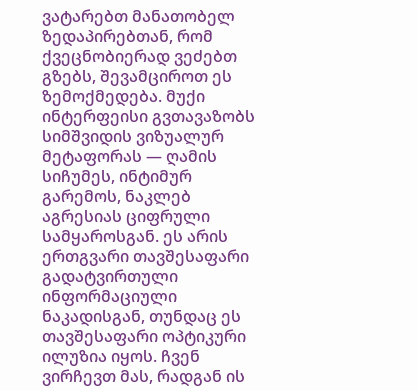ვატარებთ მანათობელ ზედაპირებთან, რომ ქვეცნობიერად ვეძებთ გზებს, შევამციროთ ეს ზემოქმედება. მუქი ინტერფეისი გვთავაზობს სიმშვიდის ვიზუალურ მეტაფორას — ღამის სიჩუმეს, ინტიმურ გარემოს, ნაკლებ აგრესიას ციფრული სამყაროსგან. ეს არის ერთგვარი თავშესაფარი გადატვირთული ინფორმაციული ნაკადისგან, თუნდაც ეს თავშესაფარი ოპტიკური ილუზია იყოს. ჩვენ ვირჩევთ მას, რადგან ის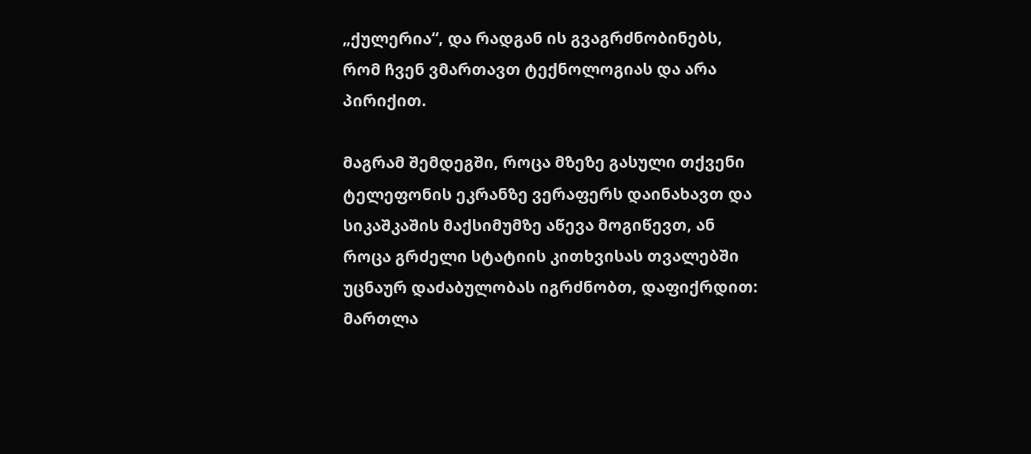„ქულერია“, და რადგან ის გვაგრძნობინებს, რომ ჩვენ ვმართავთ ტექნოლოგიას და არა პირიქით.

მაგრამ შემდეგში, როცა მზეზე გასული თქვენი ტელეფონის ეკრანზე ვერაფერს დაინახავთ და სიკაშკაშის მაქსიმუმზე აწევა მოგიწევთ, ან როცა გრძელი სტატიის კითხვისას თვალებში უცნაურ დაძაბულობას იგრძნობთ, დაფიქრდით: მართლა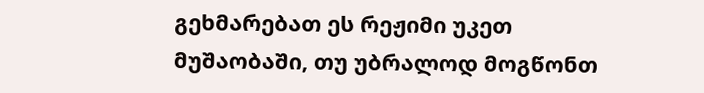გეხმარებათ ეს რეჟიმი უკეთ მუშაობაში, თუ უბრალოდ მოგწონთ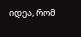იდეა, რომ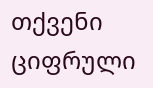თქვენი ციფრული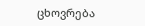ცხოვრება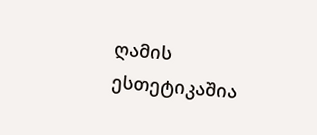ღამის ესთეტიკაშია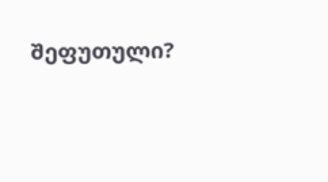შეფუთული?